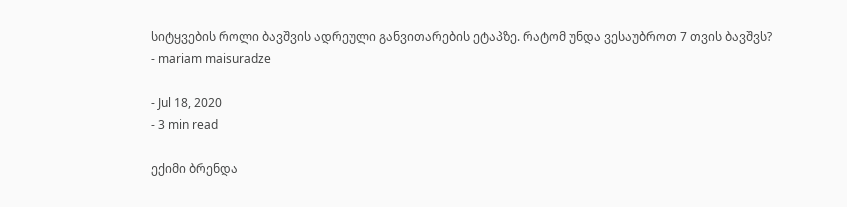სიტყვების როლი ბავშვის ადრეული განვითარების ეტაპზე. რატომ უნდა ვესაუბროთ 7 თვის ბავშვს?
- mariam maisuradze

- Jul 18, 2020
- 3 min read

ექიმი ბრენდა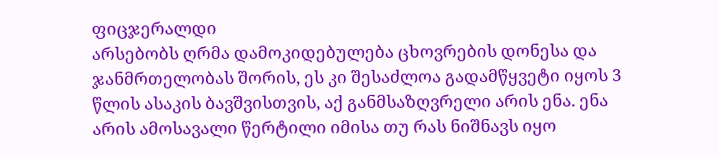ფიცჯერალდი
არსებობს ღრმა დამოკიდებულება ცხოვრების დონესა და ჯანმრთელობას შორის, ეს კი შესაძლოა გადამწყვეტი იყოს 3 წლის ასაკის ბავშვისთვის, აქ განმსაზღვრელი არის ენა. ენა არის ამოსავალი წერტილი იმისა თუ რას ნიშნავს იყო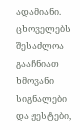ადამიანი. ცხოველებს შესაძლოა გააჩნიათ ხმოვანი სიგნალები და ჟესტები,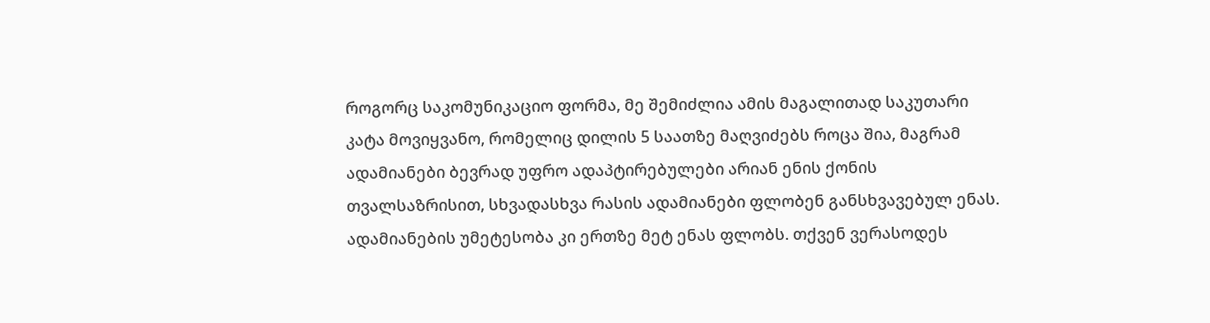როგორც საკომუნიკაციო ფორმა, მე შემიძლია ამის მაგალითად საკუთარი კატა მოვიყვანო, რომელიც დილის 5 საათზე მაღვიძებს როცა შია, მაგრამ ადამიანები ბევრად უფრო ადაპტირებულები არიან ენის ქონის თვალსაზრისით, სხვადასხვა რასის ადამიანები ფლობენ განსხვავებულ ენას. ადამიანების უმეტესობა კი ერთზე მეტ ენას ფლობს. თქვენ ვერასოდეს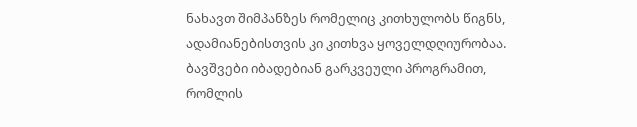ნახავთ შიმპანზეს რომელიც კითხულობს წიგნს, ადამიანებისთვის კი კითხვა ყოველდღიურობაა.
ბავშვები იბადებიან გარკვეული პროგრამით, რომლის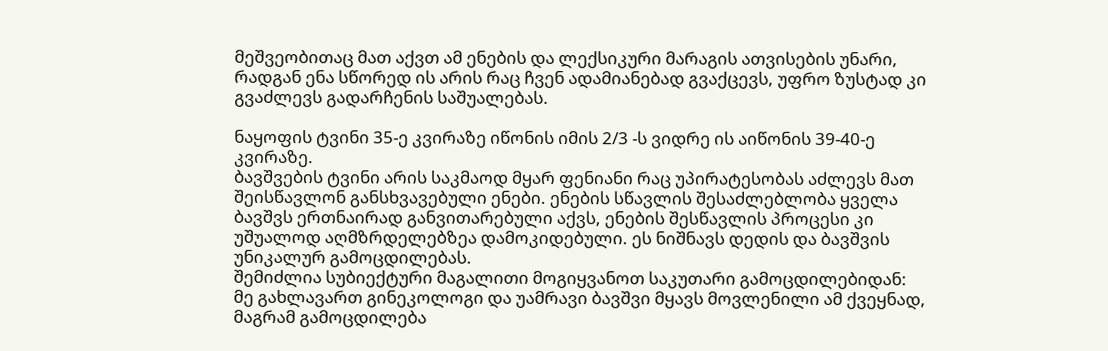მეშვეობითაც მათ აქვთ ამ ენების და ლექსიკური მარაგის ათვისების უნარი, რადგან ენა სწორედ ის არის რაც ჩვენ ადამიანებად გვაქცევს, უფრო ზუსტად კი გვაძლევს გადარჩენის საშუალებას.

ნაყოფის ტვინი 35-ე კვირაზე იწონის იმის 2/3 -ს ვიდრე ის აიწონის 39-40-ე კვირაზე.
ბავშვების ტვინი არის საკმაოდ მყარ ფენიანი რაც უპირატესობას აძლევს მათ შეისწავლონ განსხვავებული ენები. ენების სწავლის შესაძლებლობა ყველა ბავშვს ერთნაირად განვითარებული აქვს, ენების შესწავლის პროცესი კი უშუალოდ აღმზრდელებზეა დამოკიდებული. ეს ნიშნავს დედის და ბავშვის უნიკალურ გამოცდილებას.
შემიძლია სუბიექტური მაგალითი მოგიყვანოთ საკუთარი გამოცდილებიდან:
მე გახლავართ გინეკოლოგი და უამრავი ბავშვი მყავს მოვლენილი ამ ქვეყნად, მაგრამ გამოცდილება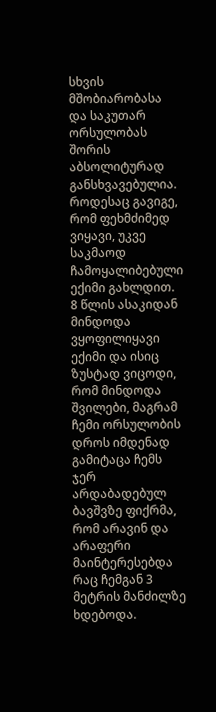სხვის მშობიარობასა და საკუთარ ორსულობას შორის აბსოლიტურად განსხვავებულია. როდესაც გავიგე, რომ ფეხმძიმედ ვიყავი, უკვე საკმაოდ ჩამოყალიბებული ექიმი გახლდით. 8 წლის ასაკიდან მინდოდა ვყოფილიყავი ექიმი და ისიც ზუსტად ვიცოდი, რომ მინდოდა შვილები, მაგრამ ჩემი ორსულობის დროს იმდენად გამიტაცა ჩემს ჯერ არდაბადებულ ბავშვზე ფიქრმა, რომ არავინ და არაფერი მაინტერესებდა რაც ჩემგან 3 მეტრის მანძილზე ხდებოდა.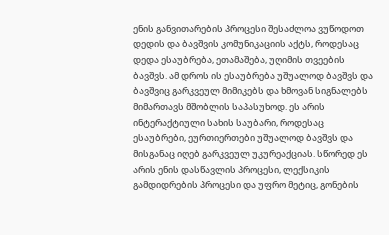ენის განვითარების პროცესი შესაძლოა ვუწოდოთ დედის და ბავშვის კომუნიკაციის აქტს, როდესაც დედა ესაუბრება, ეთამაშება, უღიმის თვეების ბავშვს. ამ დროს ის ესაუბრება უშუალოდ ბავშვს და ბავშვიც გარკვეულ მიმიკებს და ხმოვან სიგნალებს მიმართავს მშობლის საპასუხოდ. ეს არის ინტერაქტიული სახის საუბარი, როდესაც ესაუბრები, ეურთიერთები უშუალოდ ბავშვს და მისგანაც იღებ გარკვეულ უკურეაქციას. სწორედ ეს არის ენის დასწავლის პროცესი, ლექსიკის გამდიდრების პროცესი და უფრო მეტიც, გონების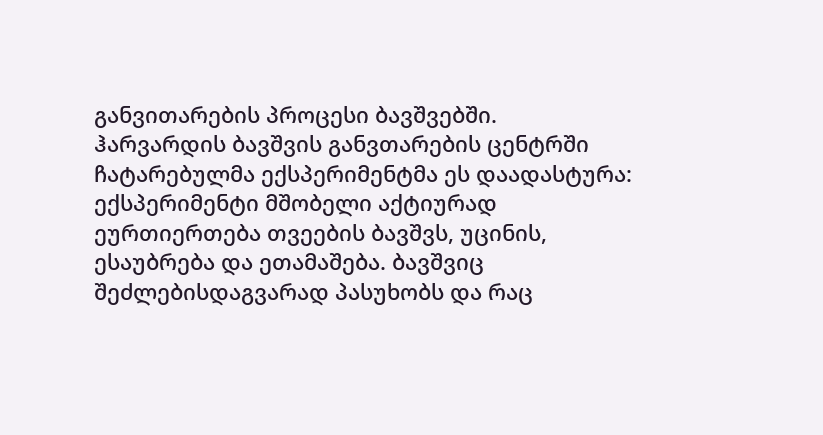განვითარების პროცესი ბავშვებში.
ჰარვარდის ბავშვის განვთარების ცენტრში ჩატარებულმა ექსპერიმენტმა ეს დაადასტურა:
ექსპერიმენტი მშობელი აქტიურად ეურთიერთება თვეების ბავშვს, უცინის, ესაუბრება და ეთამაშება. ბავშვიც შეძლებისდაგვარად პასუხობს და რაც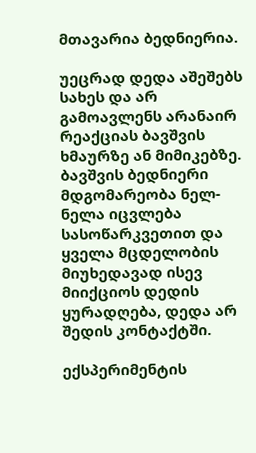მთავარია ბედნიერია.

უეცრად დედა აშეშებს სახეს და არ გამოავლენს არანაირ რეაქციას ბავშვის ხმაურზე ან მიმიკებზე. ბავშვის ბედნიერი მდგომარეობა ნელ-ნელა იცვლება სასოწარკვეთით და ყველა მცდელობის მიუხედავად ისევ მიიქციოს დედის ყურადღება, დედა არ შედის კონტაქტში.

ექსპერიმენტის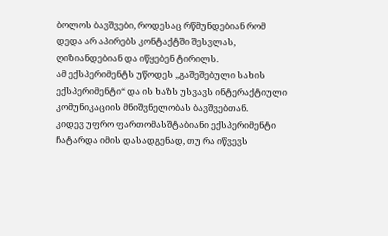ბოლოს ბავშვები, როდესაც რწმუნდებიან რომ დედა არ აპირებს კონტაქტში შესვლას, ღიზიანდებიან და იწყებენ ტირილს.
ამ ექსპერიმენტს უწოდეს ,,გაშეშებული სახის ექსპერიმენტი“ და ის ხაზს უსვავს ინტერაქტიული კომუნიკაციის მნიშვნელობას ბავშვებთან.
კიდევ უფრო ფართომასშტაბიანი ექსპერიმენტი ჩატარდა იმის დასადგენად, თუ რა იწვევს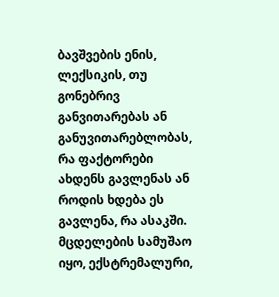ბავშვების ენის, ლექსიკის, თუ გონებრივ განვითარებას ან განუვითარებლობას, რა ფაქტორები ახდენს გავლენას ან როდის ხდება ეს გავლენა, რა ასაკში.
მცდელების სამუშაო იყო, ექსტრემალური,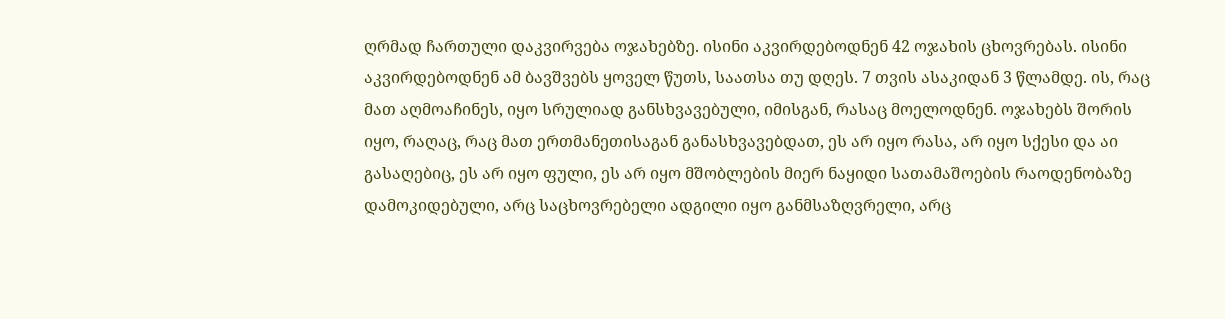ღრმად ჩართული დაკვირვება ოჯახებზე. ისინი აკვირდებოდნენ 42 ოჯახის ცხოვრებას. ისინი აკვირდებოდნენ ამ ბავშვებს ყოველ წუთს, საათსა თუ დღეს. 7 თვის ასაკიდან 3 წლამდე. ის, რაც მათ აღმოაჩინეს, იყო სრულიად განსხვავებული, იმისგან, რასაც მოელოდნენ. ოჯახებს შორის იყო, რაღაც, რაც მათ ერთმანეთისაგან განასხვავებდათ, ეს არ იყო რასა, არ იყო სქესი და აი გასაღებიც, ეს არ იყო ფული, ეს არ იყო მშობლების მიერ ნაყიდი სათამაშოების რაოდენობაზე დამოკიდებული, არც საცხოვრებელი ადგილი იყო განმსაზღვრელი, არც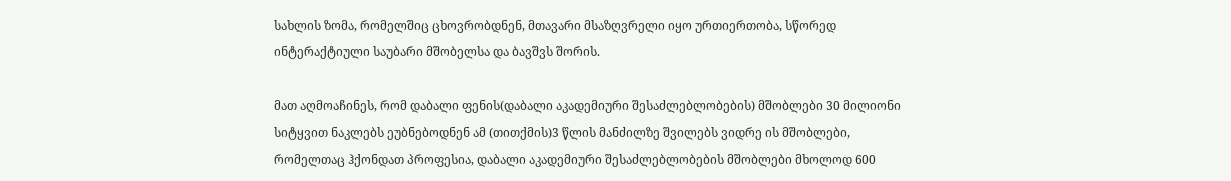სახლის ზომა, რომელშიც ცხოვრობდნენ, მთავარი მსაზღვრელი იყო ურთიერთობა, სწორედ ინტერაქტიული საუბარი მშობელსა და ბავშვს შორის.

მათ აღმოაჩინეს, რომ დაბალი ფენის(დაბალი აკადემიური შესაძლებლობების) მშობლები 30 მილიონი სიტყვით ნაკლებს ეუბნებოდნენ ამ (თითქმის)3 წლის მანძილზე შვილებს ვიდრე ის მშობლები, რომელთაც ჰქონდათ პროფესია, დაბალი აკადემიური შესაძლებლობების მშობლები მხოლოდ 600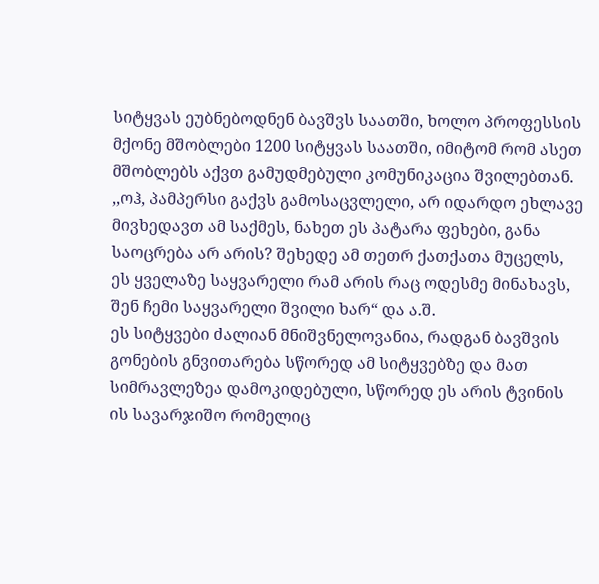სიტყვას ეუბნებოდნენ ბავშვს საათში, ხოლო პროფესსის მქონე მშობლები 1200 სიტყვას საათში, იმიტომ რომ ასეთ მშობლებს აქვთ გამუდმებული კომუნიკაცია შვილებთან.
,,ოჰ, პამპერსი გაქვს გამოსაცვლელი, არ იდარდო ეხლავე მივხედავთ ამ საქმეს, ნახეთ ეს პატარა ფეხები, განა საოცრება არ არის? შეხედე ამ თეთრ ქათქათა მუცელს, ეს ყველაზე საყვარელი რამ არის რაც ოდესმე მინახავს, შენ ჩემი საყვარელი შვილი ხარ“ და ა.შ.
ეს სიტყვები ძალიან მნიშვნელოვანია, რადგან ბავშვის გონების გნვითარება სწორედ ამ სიტყვებზე და მათ სიმრავლეზეა დამოკიდებული, სწორედ ეს არის ტვინის ის სავარჯიშო რომელიც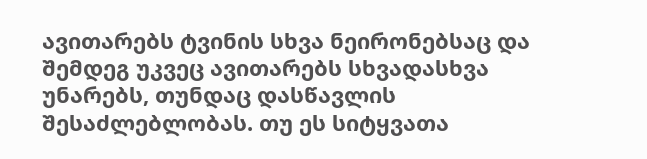ავითარებს ტვინის სხვა ნეირონებსაც და შემდეგ უკვეც ავითარებს სხვადასხვა უნარებს, თუნდაც დასწავლის შესაძლებლობას. თუ ეს სიტყვათა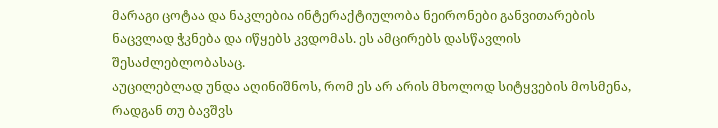მარაგი ცოტაა და ნაკლებია ინტერაქტიულობა ნეირონები განვითარების ნაცვლად ჭკნება და იწყებს კვდომას. ეს ამცირებს დასწავლის შესაძლებლობასაც.
აუცილებლად უნდა აღინიშნოს, რომ ეს არ არის მხოლოდ სიტყვების მოსმენა, რადგან თუ ბავშვს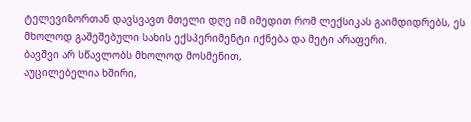ტელევიზორთან დავსვავთ მთელი დღე იმ იმედით რომ ლექსიკას გაიმდიდრებს, ეს მხოლოდ გაშეშებული სახის ექსპერიმენტი იქნება და მეტი არაფერი.
ბავშვი არ სწავლობს მხოლოდ მოსმენით,
აუცილებელია ხშირი,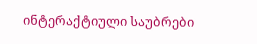ინტერაქტიული საუბრები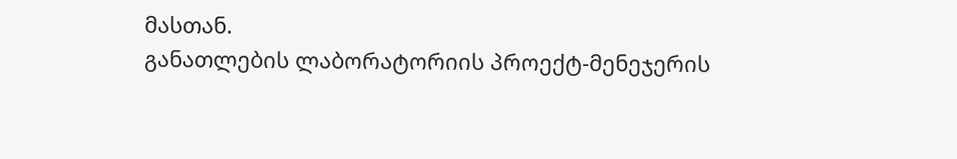მასთან.
განათლების ლაბორატორიის პროექტ-მენეჯერის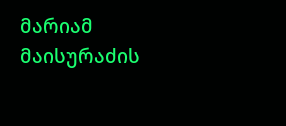მარიამ მაისურაძის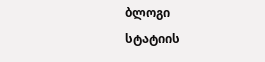ბლოგი
სტატიის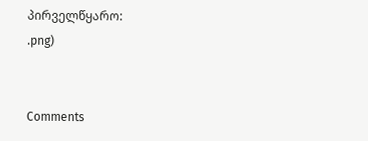პირველწყარო:
.png)


Comments